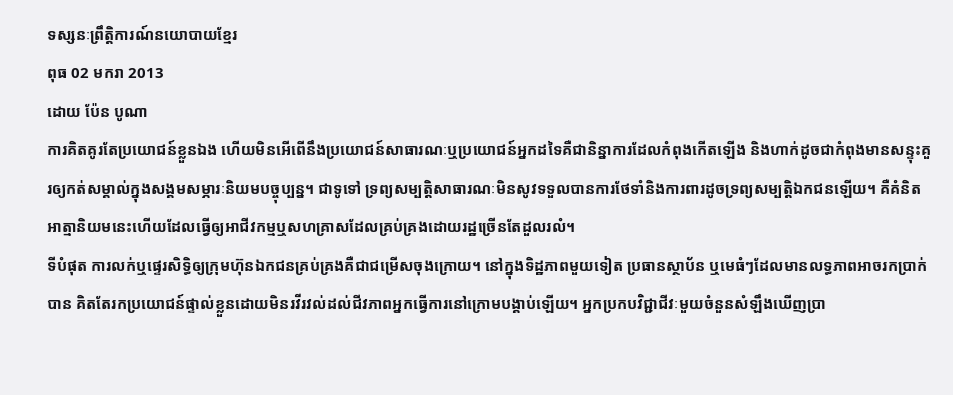ទស្សនៈព្រឹត្តិការណ៍នយោបាយខ្មែរ
ពុធ 02 មករា 2013
ដោយ ប៉ែន បូណា
ការគិតគូរតែប្រយោជន៍ខ្លួនឯង ហើយមិនអើពើនឹងប្រយោជន៍សាធារណៈឬប្រយោជន៍អ្នកដទៃគឺជានិន្នាការដែលកំពុងកើតឡើង និងហាក់ដូចជាកំពុងមានសន្ទុះគួរឲ្យកត់សម្គាល់ក្នុងសង្គមសម្ភារៈនិយមបច្ចុប្បន្ន។ ជាទូទៅ ទ្រព្យសម្បត្តិសាធារណៈមិនសូវទទួលបានការថែទាំនិងការពារដូចទ្រព្យសម្បត្តិឯកជនឡើយ។ គឺគំនិតអាត្មានិយមនេះហើយដែលធ្វើឲ្យអាជីវកម្មឬសហគ្រាសដែលគ្រប់គ្រងដោយរដ្ឋច្រើនតែដួលរលំ។
ទីបំផុត ការលក់ឬផ្ទេរសិទ្ធិឲ្យក្រុមហ៊ុនឯកជនគ្រប់គ្រងគឺជាជម្រើសចុងក្រោយ។ នៅក្នុងទិដ្ឋភាពមួយទៀត ប្រធានស្ថាប័ន ឬមេធំៗដែលមានលទ្ធភាពអាចរកប្រាក់បាន គិតតែរកប្រយោជន៍ផ្ទាល់ខ្លួនដោយមិនរវីរវល់ដល់ជីវភាពអ្នកធ្វើការនៅក្រោមបង្គាប់ឡើយ។ អ្នកប្រកបវិជ្ជាជីវៈមួយចំនួនសំឡឹងឃើញប្រា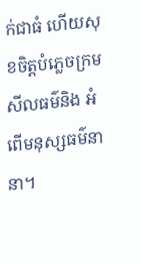ក់ជាធំ ហើយសុខចិត្តបំភ្លេចក្រមសីលធម៌និង អំពើមនុស្សធម៌នានា។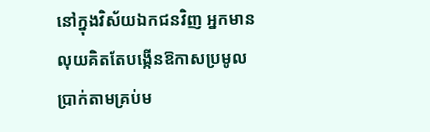នៅក្នុងវិស័យឯកជនវិញ អ្នកមានលុយគិតតែបង្កើនឱកាសប្រមូលប្រាក់តាមគ្រប់ម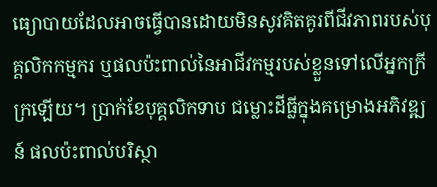ធ្យោបាយដែលអាចធ្វើបានដោយមិនសូវគិតគូរពីជីវភាពរបស់បុគ្គលិកកម្មករ ឬផលប៉ះពាល់នៃអាជីវកម្មរបស់ខ្លួនទៅលើអ្នកក្រីក្រឡើយ។ ប្រាក់ខែបុគ្គលិកទាប ជម្លោះដីធ្លីក្នុងគម្រោងអភិវឌ្ឍន៍ ផលប៉ះពាល់បរិស្ថា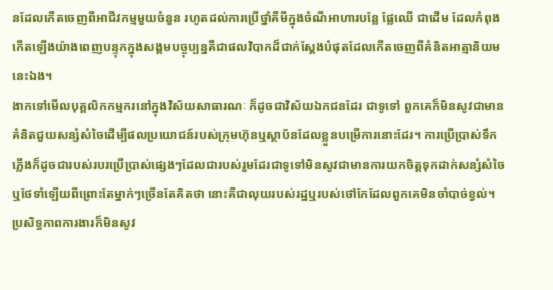នដែលកើតចេញពីអាជីវកម្មមួយចំនួន រហូតដល់ការប្រើថ្នាំគីមីក្នុងចំណីអាហារបន្លែ ផ្លែឈើ ជាដើម ដែលកំពុងកើតឡើងយ៉ាងពេញបន្ទុកក្នុងសង្គមបច្ចុប្បន្នគឺជាផលវិបាកដ៏ជាក់ស្តែងបំផុតដែលកើតចេញពីគំនិតអាត្មានិយមនេះឯង។
ងាកទៅមើលបុគ្គលិកកម្មករនៅក្នុងវិស័យសាធារណៈ ក៏ដូចជាវិស័យឯកជនដែរ ជាទូទៅ ពួកគេក៏មិនសូវជាមានគំនិតជួយសន្សំសំចៃដើម្បីផលប្រយោជន៍របស់ក្រុមហ៊ុនឬស្ថាប័នដែលខ្លួនបម្រើការនោះដែរ។ ការប្រើប្រាស់ទឹកភ្លើងក៏ដូចជារបស់របរប្រើប្រាស់ផ្សេងៗដែលជារបស់រួមដែរជាទូទៅមិនសូវជាមានការយកចិត្តទុកដាក់សន្សំសំចៃឬថែទាំឡើយពីព្រោះតែម្នាក់ៗច្រើនតែគិតថា នោះគឺជាលុយរបស់រដ្ឋឬរបស់ថៅកែដែលពួកគេមិនចាំបាច់ខ្វល់។
ប្រសិទ្ធភាពការងារក៏មិនសូវ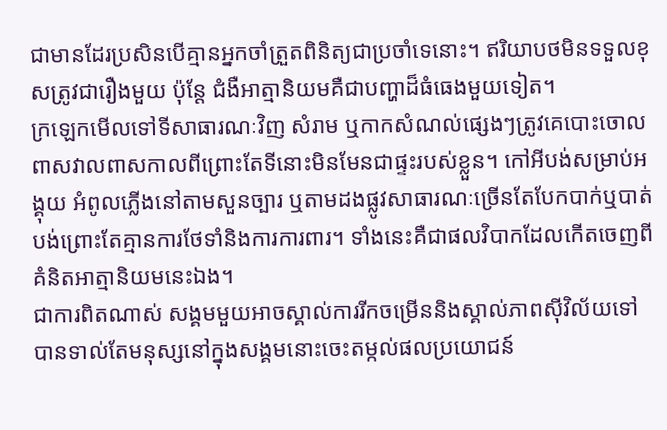ជាមានដែរប្រសិនបើគ្មានអ្នកចាំត្រួតពិនិត្យជាប្រចាំទេនោះ។ ឥរិយាបថមិនទទួលខុសត្រូវជារឿងមួយ ប៉ុន្តែ ជំងឺអាត្មានិយមគឺជាបញ្ហាដ៏ធំធេងមួយទៀត។
ក្រឡេកមើលទៅទីសាធារណៈវិញ សំរាម ឬកាកសំណល់ផ្សេងៗត្រូវគេបោះចោលពាសវាលពាសកាលពីព្រោះតែទីនោះមិនមែនជាផ្ទះរបស់ខ្លួន។ កៅអីបង់សម្រាប់អង្គុយ អំពូលភ្លើងនៅតាមសួនច្បារ ឬតាមដងផ្លូវសាធារណៈច្រើនតែបែកបាក់ឬបាត់បង់ព្រោះតែគ្មានការថែទាំនិងការការពារ។ ទាំងនេះគឺជាផលវិបាកដែលកើតចេញពីគំនិតអាត្មានិយមនេះឯង។
ជាការពិតណាស់ សង្គមមួយអាចស្គាល់ការរីកចម្រើននិងស្គាល់ភាពស៊ីវិល័យទៅបានទាល់តែមនុស្សនៅក្នុងសង្គមនោះចេះតម្កល់ផលប្រយោជន៍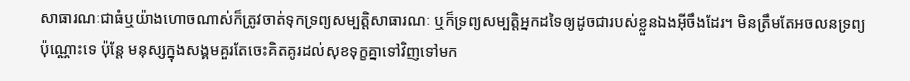សាធារណៈជាធំឬយ៉ាងហោចណាស់ក៏ត្រូវចាត់ទុកទ្រព្យសម្បត្តិសាធារណៈ ឬក៏ទ្រព្យសម្បត្តិអ្នកដទៃឲ្យដូចជារបស់ខ្លួនឯងអ៊ីចឹងដែរ។ មិនត្រឹមតែអចលនទ្រព្យប៉ុណ្ណោះទេ ប៉ុន្តែ មនុស្សក្នុងសង្គមគួរតែចេះគិតគូរដល់សុខទុក្ខគ្នាទៅវិញទៅមក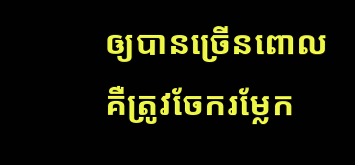ឲ្យបានច្រើនពោលគឺត្រូវចែករម្លែក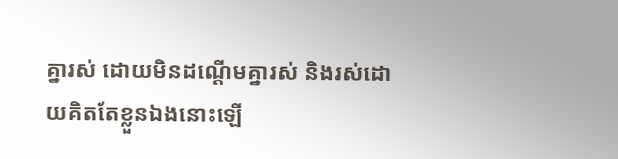គ្នារស់ ដោយមិនដណ្តើមគ្នារស់ និងរស់ដោយគិតតែខ្លួនឯងនោះឡើ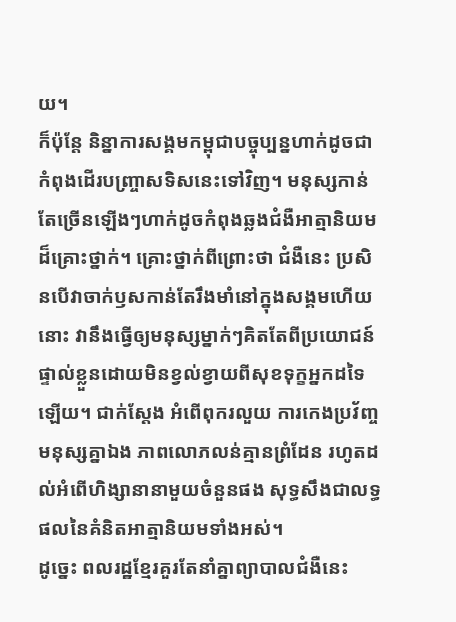យ។
ក៏ប៉ុន្តែ និន្នាការសង្គមកម្ពុជាបច្ចុប្បន្នហាក់ដូចជាកំពុងដើរបញ្ច្រាសទិសនេះទៅវិញ។ មនុស្សកាន់តែច្រើនឡើងៗហាក់ដូចកំពុងឆ្លងជំងឺអាត្មានិយមដ៏គ្រោះថ្នាក់។ គ្រោះថ្នាក់ពីព្រោះថា ជំងឺនេះ ប្រសិនបើវាចាក់ឫសកាន់តែរឹងមាំនៅក្នុងសង្គមហើយនោះ វានឹងធ្វើឲ្យមនុស្សម្នាក់ៗគិតតែពីប្រយោជន៍ផ្ទាល់ខ្លួនដោយមិនខ្វល់ខ្វាយពីសុខទុក្ខអ្នកដទៃឡើយ។ ជាក់ស្តែង អំពើពុករលួយ ការកេងប្រវ័ញ្ចមនុស្សគ្នាឯង ភាពលោភលន់គ្មានព្រំដែន រហូតដល់អំពើហិង្សានានាមួយចំនួនផង សុទ្ធសឹងជាលទ្ធផលនៃគំនិតអាត្មានិយមទាំងអស់។
ដូច្នេះ ពលរដ្ឋខ្មែរគួរតែនាំគ្នាព្យាបាលជំងឺនេះ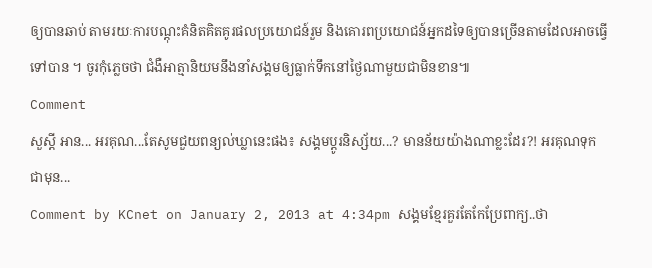ឲ្យបានឆាប់ តាមរយៈការបណ្តុះគំនិតគិតគូរផលប្រយោជន៍រួម និងគោរពប្រយោជន៍អ្នកដទៃឲ្យបានច្រើនតាមដែលអាចធ្វើទៅបាន ។ ចូរកុំភ្លេចថា ជំងឺអាត្មានិយមនឹងនាំសង្គមឲ្យធ្លាក់ទឹកនៅថ្ងៃណាមួយជាមិនខាន៕
Comment
សួស្តី អាន... អរគុណ...តែសូមជួយពន្យល់ឃ្លានេះផង៖ សង្គមប្តូរនិស្ស័យ...? មានន័យយ៉ាងណាខ្លះដែរ?! អរគុណទុកជាមុន...
Comment by KCnet on January 2, 2013 at 4:34pm សង្គមខ្មែរគួរតែកែប្រែពាក្យ..ថា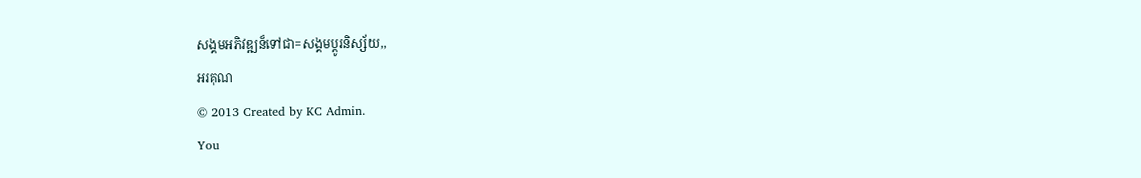សង្គមអភិវឌ្ឍន៏ទៅជា=សង្គមប្តូរនិស្ស័យ,,
អរគុណ
© 2013 Created by KC Admin.
You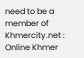need to be a member of Khmercity.net : Online Khmer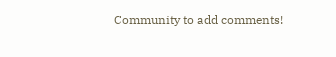Community to add comments!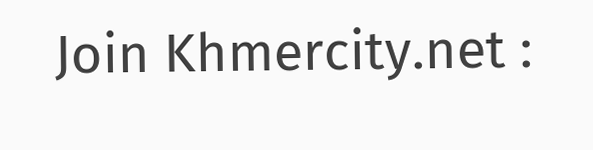Join Khmercity.net :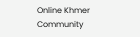Online Khmer Community